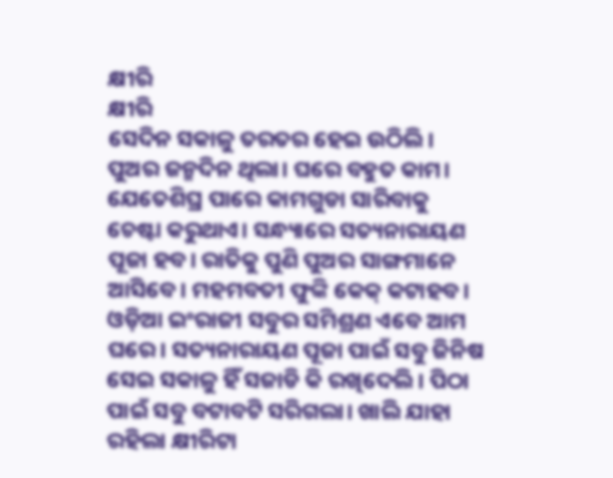କ୍ଷୀରି
କ୍ଷୀରି
ସେଦିନ ସକାଳୁ ତରତର ହେଇ ଉଠିଲି। ପୁଅର ଜନ୍ମଦିନ ଥିଲା। ଘରେ ବହୁତ କାମ। ଯେତେଶିଘ୍ର ପାରେ କାମଗୁଡା ସାରିବାକୁ ଚେଷ୍ଟା କରୁଥାଏ। ସନ୍ଧ୍ୟାରେ ସତ୍ୟନାରାୟଣ ପୂଜା ହବ। ରାତିକୁ ପୁଣି ପୁଅର ସାଙ୍ଗମାନେ ଆସିବେ। ମହମବତୀ ଫୁଙ୍କି କେକ୍ କଟାହବ। ଓଡ଼ିଆ ଇଂରାଜୀ ସବୁର ସମିଶ୍ରଣ ଏବେ ଆମ ଘରେ। ସତ୍ୟନାରାୟଣ ପୂଜା ପାଇଁ ସବୁ ଜିନିଷ ସେଇ ସକାଳୁ ହିଁ ସଜାଡି କି ରଖିଦେଲି। ପିଠା ପାଇଁ ସବୁ ବଟାବଟି ସରିଗଲା। ଖାଲି ଯାହା ରହିଲା କ୍ଷୀରିଟା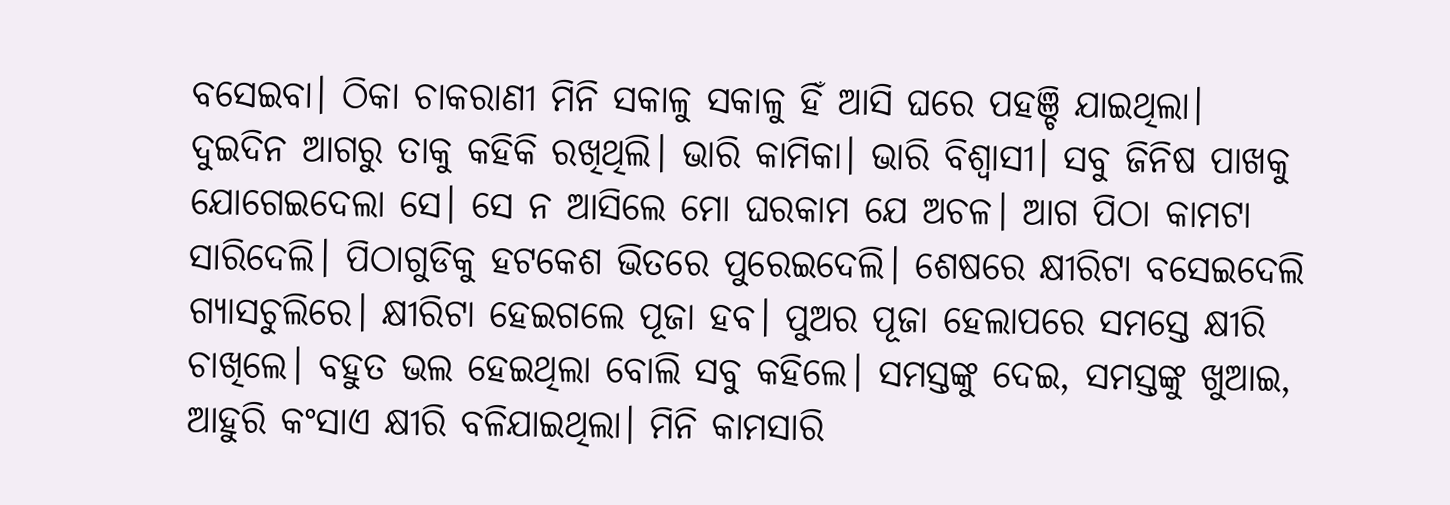ବସେଇବା। ଠିକା ଚାକରାଣୀ ମିନି ସକାଳୁ ସକାଳୁ ହିଁ ଆସି ଘରେ ପହଞ୍ଚି ଯାଇଥିଲା। ଦୁଇଦିନ ଆଗରୁ ତାକୁ କହିକି ରଖିଥିଲି। ଭାରି କାମିକା। ଭାରି ବିଶ୍ୱାସୀ। ସବୁ ଜିନିଷ ପାଖକୁ ଯୋଗେଇଦେଲା ସେ। ସେ ନ ଆସିଲେ ମୋ ଘରକାମ ଯେ ଅଚଳ। ଆଗ ପିଠା କାମଟା ସାରିଦେଲି। ପିଠାଗୁଡିକୁ ହଟକେଶ ଭିତରେ ପୁରେଇଦେଲି। ଶେଷରେ କ୍ଷୀରିଟା ବସେଇଦେଲି ଗ୍ୟାସଚୁଲିରେ। କ୍ଷୀରିଟା ହେଇଗଲେ ପୂଜା ହବ। ପୁଅର ପୂଜା ହେଲାପରେ ସମସ୍ତେ କ୍ଷୀରି ଚାଖିଲେ। ବହୁତ ଭଲ ହେଇଥିଲା ବୋଲି ସବୁ କହିଲେ। ସମସ୍ତଙ୍କୁ ଦେଇ, ସମସ୍ତଙ୍କୁ ଖୁଆଇ, ଆହୁରି କଂସାଏ କ୍ଷୀରି ବଳିଯାଇଥିଲା। ମିନି କାମସାରି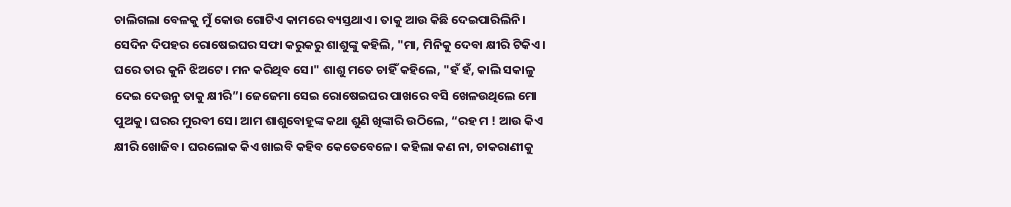ଚାଲିଗଲା ବେଳକୁ ମୁଁ କୋଉ ଗୋଟିଏ କାମରେ ବ୍ୟସ୍ତଥାଏ। ତାକୁ ଆଉ କିଛି ଦେଇପାରିଲିନି।
ସେଦିନ ଦିପହର ରୋଷେଇଘର ସଫା କରୁକରୁ ଶାଶୁଙ୍କୁ କହିଲି, "ମା, ମିନିକୁ ଦେବା କ୍ଷୀରି ଟିକିଏ। ଘରେ ତାର କୁନି ଝିଅଟେ। ମନ କରିଥିବ ସେ।" ଶାଶୁ ମତେ ଚାହିଁ କହିଲେ, "ହଁ ହଁ, କାଲି ସକାଳୁ ଦେଇ ଦେଉନୁ ତାକୁ କ୍ଷୀରି”। ଜେଜେମା ସେଇ ରୋଷେଇଘର ପାଖରେ ବସି ଖେଳଉଥିଲେ ମୋ ପୁଅକୁ। ଘରର ମୁରବୀ ସେ। ଆମ ଶାଶୁବୋହୂଙ୍କ କଥା ଶୁଣି ଖିଙ୍କାରି ଉଠିଲେ, “ରହ ମ ! ଆଉ କିଏ କ୍ଷୀରି ଖୋଜିବ। ଘରଲୋକ କିଏ ଖାଇବି କହିବ କେତେବେଳେ। କହିଲା କଣ ନା, ଚାକରାଣୀକୁ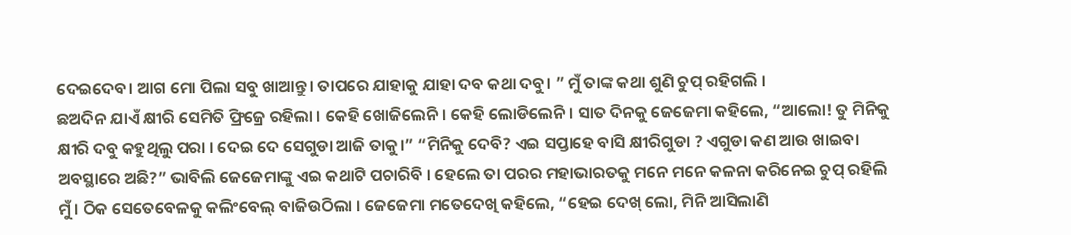ଦେଇଦେବ। ଆଗ ମୋ ପିଲା ସବୁ ଖାଆନ୍ତୁ। ତାପରେ ଯାହାକୁ ଯାହା ଦବ କଥା ଦବୁ। ” ମୁଁ ତାଙ୍କ କଥା ଶୁଣି ଚୁପ୍ ରହିଗଲି ।
ଛଅଦିନ ଯାଏଁ କ୍ଷୀରି ସେମିତି ଫ୍ରିଜ୍ରେ ରହିଲା । କେହି ଖୋଜିଲେନି। କେହି ଲୋଡିଲେନି। ସାତ ଦିନକୁ ଜେଜେମା କହିଲେ, “ଆଲୋ! ତୁ ମିନିକୁ କ୍ଷୀରି ଦବୁ କହୁଥିଲୁ ପରା । ଦେଇ ଦେ ସେଗୁଡା ଆଜି ତାକୁ।” “ମିନିକୁ ଦେବି? ଏଇ ସପ୍ତାହେ ବାସି କ୍ଷୀରିଗୁଡା ? ଏଗୁଡା କଣ ଆଉ ଖାଇବା ଅବସ୍ଥାରେ ଅଛି?” ଭାବିଲି ଜେଜେମାଙ୍କୁ ଏଇ କଥାଟି ପଚାରିବି । ହେଲେ ତା ପରର ମହାଭାରତକୁ ମନେ ମନେ କଳନା କରିନେଇ ଚୁପ୍ ରହିଲି ମୁଁ । ଠିକ ସେତେବେଳକୁ କଲିଂବେଲ୍ ବାଜିଉଠିଲା । ଜେଜେମା ମତେଦେଖି କହିଲେ, “ହେଇ ଦେଖ୍ ଲୋ, ମିନି ଆସିଲାଣି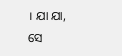। ଯା ଯା, ସେ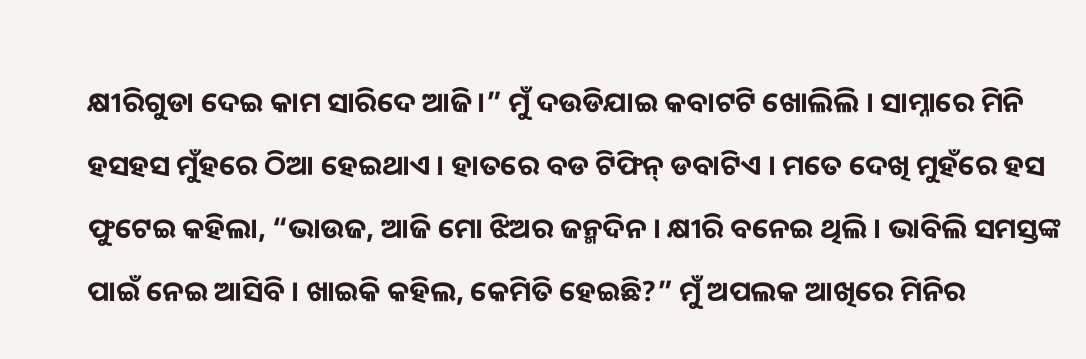କ୍ଷୀରିଗୁଡା ଦେଇ କାମ ସାରିଦେ ଆଜି।” ମୁଁ ଦଉଡିଯାଇ କବାଟଟି ଖୋଲିଲି । ସାମ୍ନାରେ ମିନି ହସହସ ମୁଁହରେ ଠିଆ ହେଇଥାଏ । ହାତରେ ବଡ ଟିଫିନ୍ ଡବାଟିଏ । ମତେ ଦେଖି ମୁହଁରେ ହସ ଫୁଟେଇ କହିଲା, “ଭାଉଜ, ଆଜି ମୋ ଝିଅର ଜନ୍ମଦିନ । କ୍ଷୀରି ବନେଇ ଥିଲି । ଭାବିଲି ସମସ୍ତଙ୍କ ପାଇଁ ନେଇ ଆସିବି । ଖାଇକି କହିଲ, କେମିତି ହେଇଛି?” ମୁଁ ଅପଲକ ଆଖିରେ ମିନିର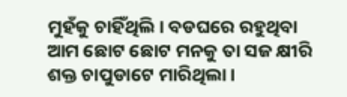ମୁହଁକୁ ଚାହିଁଥିଲି। ବଡଘରେ ରହୁଥିବା ଆମ ଛୋଟ ଛୋଟ ମନକୁ ତା ସଜ କ୍ଷୀରି ଶକ୍ତ ଚାପୁଡାଟେ ମାରିଥିଲା ।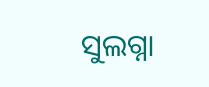ସୁଲଗ୍ନା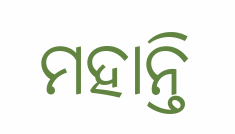ମହାନ୍ତି